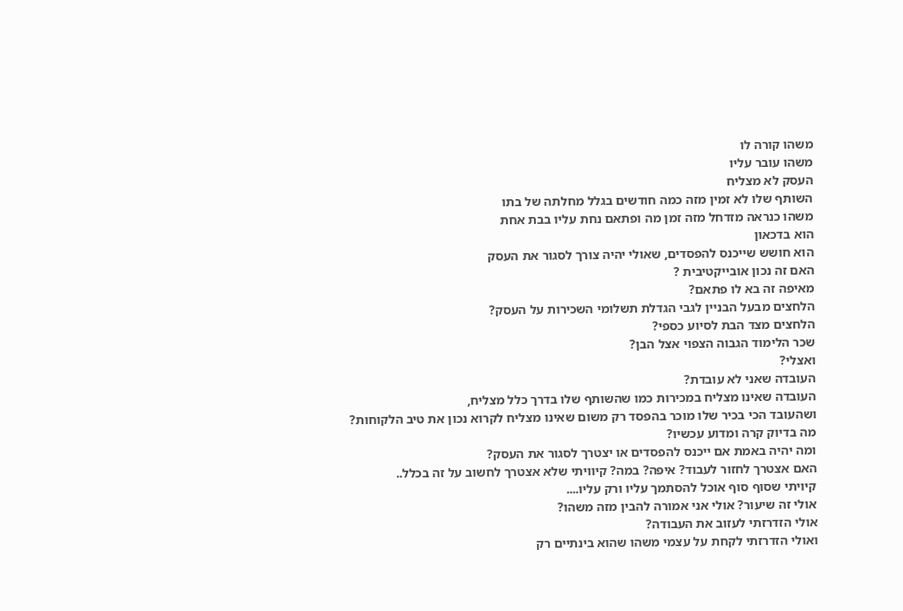משהו קורה לו
משהו עובר עליו
העסק לא מצליח
השותף שלו לא זמין מזה כמה חודשים בגלל מחלתה של בתו
משהו כנראה מזדחל מזה זמן מה ופתאם נחת עליו בבת אחת
הוא בדכאון
הוא חושש שייכנס להפסדים, שאולי יהיה צורך לסגור את העסק
האם זה נכון אובייקטיבית ?
מאיפה זה בא לו פתאם?
הלחצים מבעל הבניין לגבי הגדלת תשלומי השכירות על העסק?
הלחצים מצד הבת לסיוע כספי?
שכר הלימוד הגבוה הצפוי אצל הבן?
ואצלי?
העובדה שאני לא עובדת?
העובדה שאינו מצליח במכירות כמו שהשותף שלו בדרך כלל מצליח,
ושהעובד הכי בכיר שלו מוכר בהפסד רק משום שאינו מצליח לקרוא נכון את טיב הלקוחות?
מה בדיוק קרה ומדוע עכשיו?
ומה יהיה באמת אם ייכנס להפסדים או יצטרך לסגור את העסק?
האם אצטרך לחזור לעבוד? איפה? במה? קיוויתי שלא אצטרך לחשוב על זה בכלל..
קיויתי שסוף סוף אוכל להסתמך עליו ורק עליו....
אולי זה שיעור? אולי אני אמורה להבין מזה משהו?
אולי הזדרזתי לעזוב את העבודה?
ואולי הזדרזתי לקחת על עצמי משהו שהוא בינתיים רק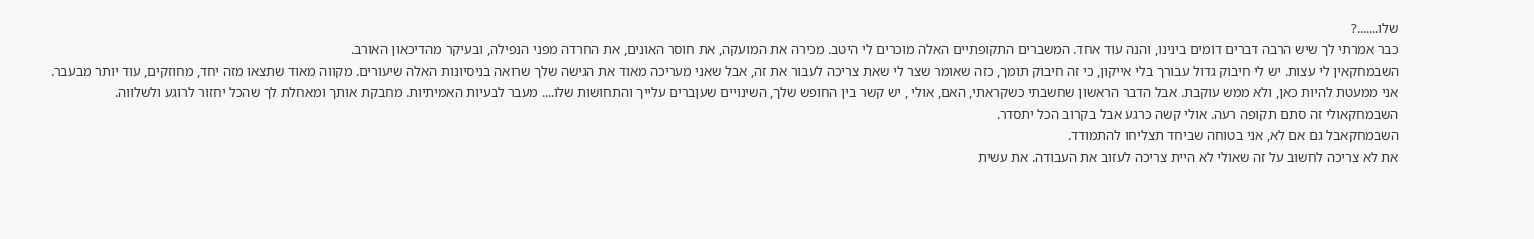שלו.......?
כבר אמרתי לך שיש הרבה דברים דומים בינינו, והנה עוד אחד. המשברים התקופתיים האלה מוכרים לי היטב. מכירה את המועקה, את חוסר האונים, את החרדה מפני הנפילה, ובעיקר מהדיכאון האורב.
השבמחקאין לי עצות. יש לי חיבוק גדול עבורך בלי אייקון, כי זה חיבוק תומך, כזה שאומר שצר לי שאת צריכה לעבור את זה, אבל שאני מעריכה מאוד את הגישה שלך שרואה בניסיונות האלה שיעורים. מקווה מאוד שתצאו מזה יחד, מחוזקים, עוד יותר מבעבר.
אני ממעטת להיות כאן, ולא ממש עוקבת. אבל הדבר הראשון שחשבתי כשקראתי, האם, אולי , יש קשר בין החופש שלך, השינויים שעןברים עלייך והתחושות שלו.... מעבר לבעיות האמיתיות. מחבקת אותך ומאחלת לך שהכל יחזור לרוגע ולשלווה.
השבמחקאולי זה סתם תקופה רעה. אולי קשה כרגע אבל בקרוב הכל יתסדר.
השבמחקאבל גם אם לא, אני בטוחה שביחד תצליחו להתמודד.
את לא צריכה לחשוב על זה שאולי לא היית צריכה לעזוב את העבודה. את עשית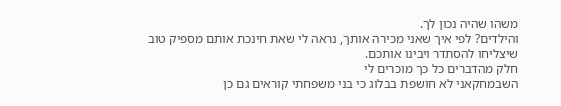משהו שהיה נכון לך.
והילדים? לפי איך שאני מכירה אותך, נראה לי שאת חינכת אותם מספיק טוב שיצליחו להסתדר ויבינו אותכם.
חלק מהדברים כל כך מוכרים לי
השבמחקאני לא חושפת בבלוג כי בני משפחתי קוראים גם כן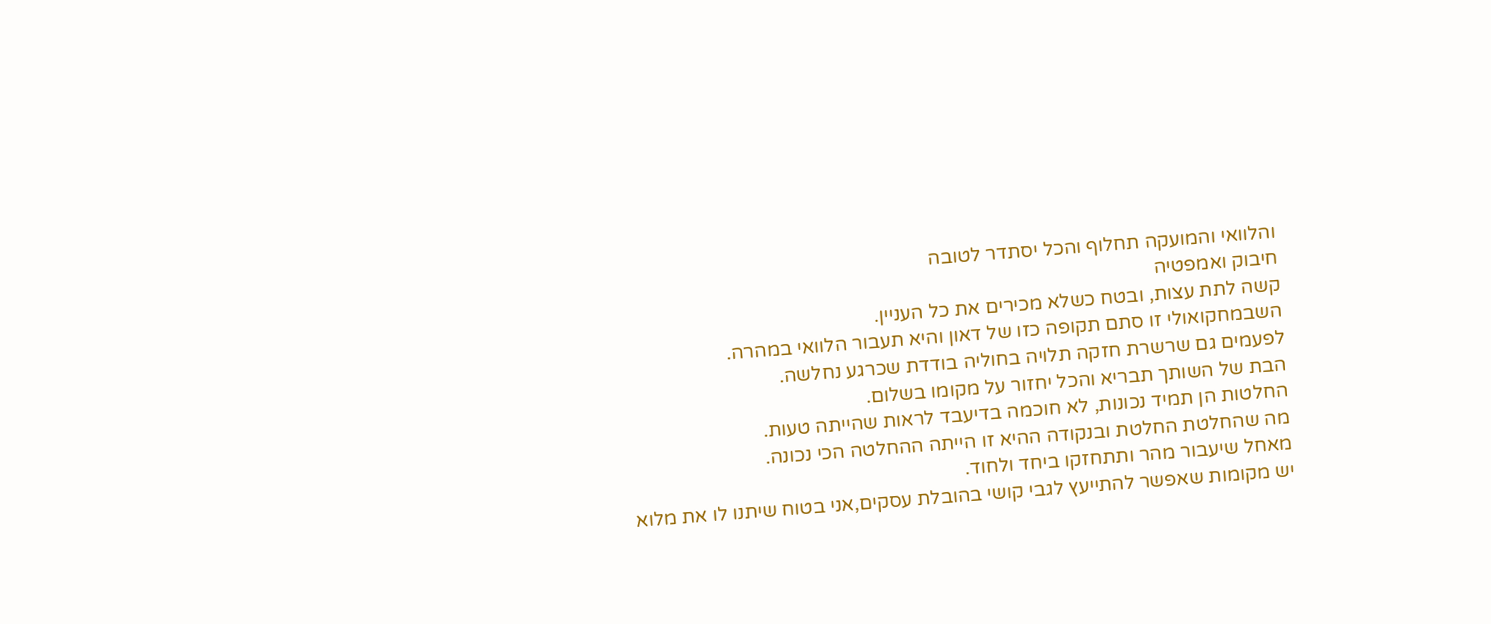והלוואי והמועקה תחלוף והכל יסתדר לטובה
חיבוק ואמפטיה
קשה לתת עצות, ובטח כשלא מכירים את כל העניין.
השבמחקואולי זו סתם תקופה כזו של דאון והיא תעבור הלוואי במהרה.
לפעמים גם שרשרת חזקה תלויה בחוליה בודדת שכרגע נחלשה.
הבת של השותך תבריא והכל יחזור על מקומו בשלום.
החלטות הן תמיד נכונות, לא חוכמה בדיעבד לראות שהייתה טעות.
מה שהחלטת החלטת ובנקודה ההיא זו הייתה ההחלטה הכי נכונה.
מאחל שיעבור מהר ותתחזקו ביחד ולחוד.
יש מקומות שאפשר להתייעץ לגבי קושי בהובלת עסקים,אני בטוח שיתנו לו את מלוא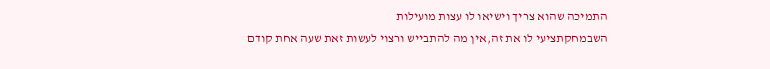התמיכה שהוא צריך וישיאו לו עצות מועילות
השבמחקתציעי לו את זה,אין מה להתבייש ורצוי לעשות זאת שעה אחת קודם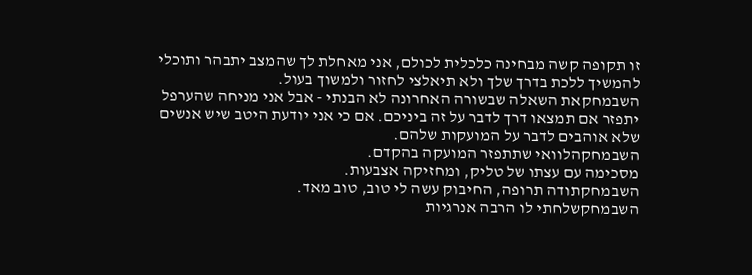זו תקופה קשה מבחינה כלכלית לכולם, אני מאחלת לך שהמצב יתבהר ותוכלי להמשיך ללכת בדרך שלך ולא תיאלצי לחזור ולמשוך בעול.
השבמחקאת השאלה שבשורה האחרונה לא הבנתי - אבל אני מניחה שהערפל יתפזר אם תמצאו דרך לדבר על זה ביניכם. אם כי אני יודעת היטב שיש אנשים שלא אוהבים לדבר על המועקות שלהם.
השבמחקהלוואי שתתפזר המועקה בהקדם.
מסכימה עם עצתו של טליק, ומחזיקה אצבעות.
השבמחקתודה תרופה, החיבוק עשה לי טוב, טוב מאד.
השבמחקשלחתי לו הרבה אנרגיות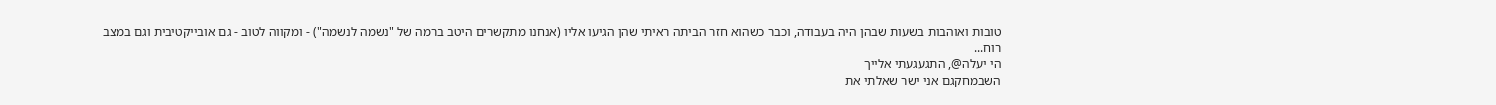טובות ואוהבות בשעות שבהן היה בעבודה, וכבר כשהוא חזר הביתה ראיתי שהן הגיעו אליו (אנחנו מתקשרים היטב ברמה של "נשמה לנשמה") - ומקווה לטוב - גם אובייקטיבית וגם במצב רוח...
הי יעלה@, התגעגעתי אלייך
השבמחקגם אני ישר שאלתי את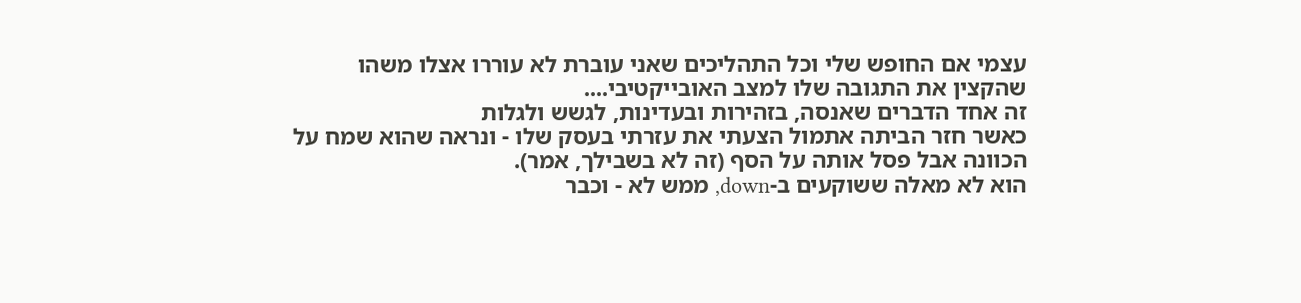עצמי אם החופש שלי וכל התהליכים שאני עוברת לא עוררו אצלו משהו שהקצין את התגובה שלו למצב האובייקטיבי....
זה אחד הדברים שאנסה, בזהירות ובעדינות, לגשש ולגלות
כאשר חזר הביתה אתמול הצעתי את עזרתי בעסק שלו - ונראה שהוא שמח על הכוונה אבל פסל אותה על הסף (זה לא בשבילך, אמר).
הוא לא מאלה ששוקעים ב-down, ממש לא - וכבר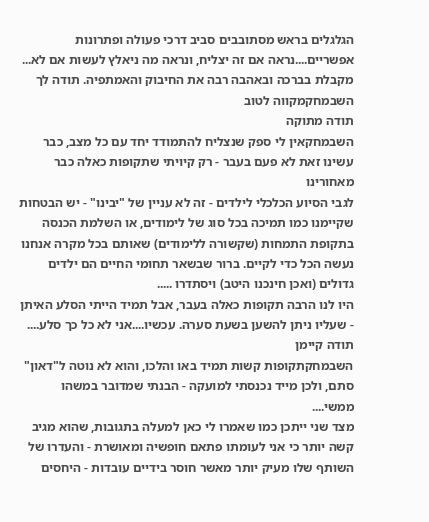הגלגלים בראש מסתובבים סביב דרכי פעולה ופתרונות אפשריים....נראה אם זה יצליח, ונראה מה ניאלץ לעשות אם לא...
מקבלת בברכה ובאהבה רבה את החיבוק והאמתפיה. תודה לך
השבמחקמקווה לטוב
תודה מתוקה
השבמחקאין לי ספק שנצליח להתמודד יחד עם כל מצב, כבר עשינו זאת לא פעם בעבר - רק קיויתי שתקופות כאלה כבר מאחורינו
לגבי הסיוע הכלכלי לילדים - זה לא עניין של "יבינו" - יש הבטחות שקיימנו כמו תמיכה בכל סוג של לימודים, או השלמת הכנסה בתקופת התמחות (שקשורה ללימודים) שאותם בכל מקרה אנחנו נעשה הכל כדי לקיים. ברור שבשאר תחומי החיים הם ילדים גדולים (ואכן חינכנו היטב) ויסתדרו .....
היו לנו הרבה תקופות כאלה בעבר, אבל תמיד הייתי הסלע האיתן - שעליו ניתן להשען בשעת סערה. עכשיו....אני לא כל כך סלע....
תודה קיימן
השבמחקתקופות קשות תמיד באו והלכו, והוא לא נוטה ל"דאון" סתם, ולכן מייד נכנסתי למועקה - הבנתי שמדובר במשהו ממשי....
מצד שני ייתכן כמו שאמרו לי כאן למעלה בתגובות, שהוא מגיב קשה יותר כי אני לעומתו פתאם חופשיה ומאושרת - והעדרו של השותף שלו מעיק יותר מאשר חוסר בידיים עובדות - היחסים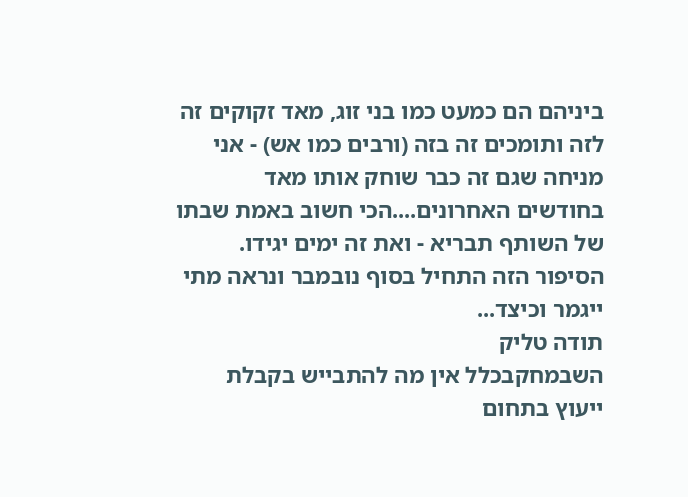ביניהם הם כמעט כמו בני זוג, מאד זקוקים זה לזה ותומכים זה בזה (ורבים כמו אש) - אני מניחה שגם זה כבר שוחק אותו מאד בחודשים האחרונים....הכי חשוב באמת שבתו של השותף תבריא - ואת זה ימים יגידו. הסיפור הזה התחיל בסוף נובמבר ונראה מתי ייגמר וכיצד...
תודה טליק
השבמחקבכלל אין מה להתבייש בקבלת ייעוץ בתחום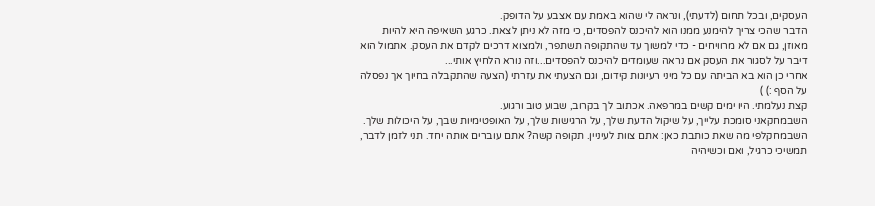העסקים, ובכל תחום (לדעתי), ונראה לי שהוא באמת עם אצבע על הדופק.
הדבר שהכי צריך להימנע ממנו הוא להיכנס להפסדים, כי מזה לא ניתן לצאת. כרגע השאיפה היא להיות מאוזן, גם אם לא מרוויחים - כדי למשוך עד שהתקופה תשתפר, ולמצוא דרכים לקדם את העסק. אתמול הוא דיבר על לסגור את העסק אם נראה שעומדים להיכנס להפסדים...וזה נורא הלחיץ אותי...
אחרי כן הוא בא הביתה עם כל מיני רעיונות קידום, וגם הצעתי את עזרתי (הצעה שהתקבלה בחיוך אך נפסלה על הסף :) )
קצת נעלמתי. היו ימים קשים במרפאה. אכתוב לך בקרוב, שבוע טוב ורגוע.
השבמחקאני סומכת עלייך, על שיקול הדעת שלך, על הרגישות שלך, על האופטימיות שבך, על היכולות שלך.
השבמחקלפי מה שאת כותבת כאן: אתם צוות לעיניין. תקופה קשה? אתם עוברים אותה יחד. תני לזמן לדבר, תמשיכי כרגיל, ואם וכשיהיה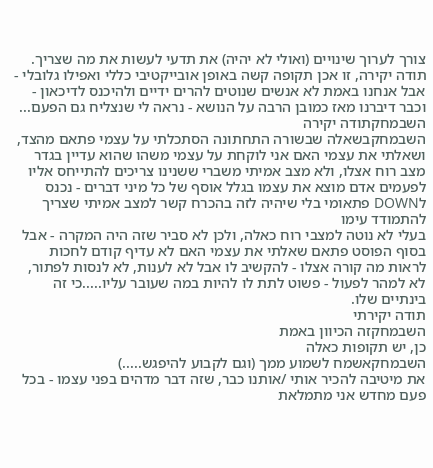צורך לערוך שינויים (ואולי לא יהיה) את תדעי לעשות את מה שצריך.
תודה יקירה, זו אכן תקופה קשה באופן אובייקטיבי כללי ואפילו גלובלי - אבל אנחנו באמת לא אנשים שנוטים להרים ידיים ולהיכנס לדיכאון - וכבר דיברנו מאז כמובן הרבה על הנושא - נראה לי שנצליח גם הפעם...
השבמחקתודה יקירה
השבמחקבשאלה שבשורה התחתונה הסתכלתי על עצמי פתאם מהצד, ושאלתי את עצמי האם אני לוקחת על עצמי משהו שהוא עדיין בגדר מצב רוח אצלו, ולא מצב אמיתי משברי ששנינו צריכים להתייחס אליו
לפעמים אדם מוצא את עצמו בגלל אוסף של כל מיני דברים - נכנס לDOWN פתאומי בלי שיהיה לזה בהכרח קשר למצב אמיתי שצריך להתמודד עימו
בעלי לא נוטה למצבי רוח כאלה, ולכן לא סביר שזה היה המקרה - אבל בסוף הפוסט פתאם שאלתי את עצמי האם לא עדיף קודם לחכות לראות מה קורה אצלו - להקשיב לו אבל לא לענות, לא לנסות לפתור, לא למהר לפעול - פשוט לתת לו להיות במה שעובר עליו.....כי זה בינתיים שלו.
תודה יקירתי
השבמחקזה הכיוון באמת
כן, יש תקופות כאלה
השבמחקאשמח לשמוע ממך (וגם לקבוע להיפגש.....)
את מיטיבה להכיר אותי /אותנו כבר, שזה דבר מדהים בפני עצמו - בכל פעם מחדש אני מתמלאת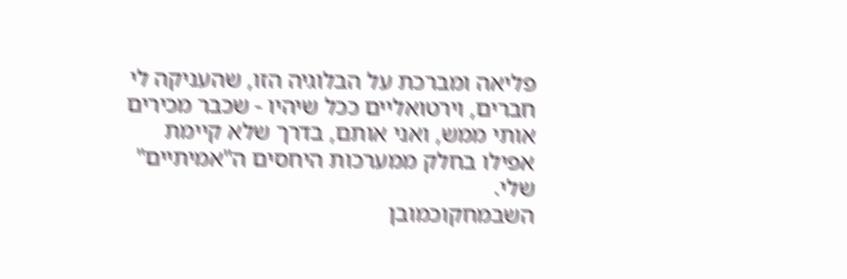פליאה ומברכת על הבלוגיה הזו, שהעניקה לי חברים, וירטואליים ככל שיהיו - שכבר מכירים אותי ממש, ואני אותם, בדרך שלא קיימת אפילו בחלק ממערכות היחסים ה"אמיתיים" שלי.
השבמחקוכמובן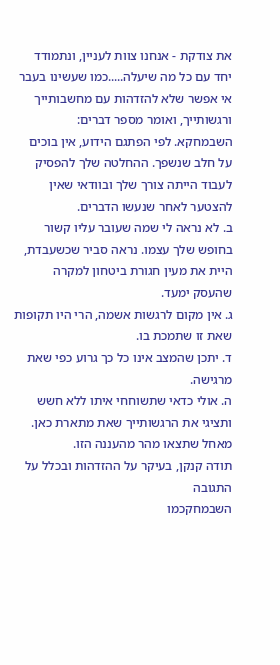את צודקת - אנחנו צוות לעניין, ונתמודד יחד עם כל מה שיעלה.....כמו שעשינו בעבר
אי אפשר שלא להזדהות עם מחשבותייך ורגשותייך, ואומר מספר דברים:
השבמחקא. לפי הפתגם הידוע, אין בוכים על חלב שנשפך. ההחלטה שלך להפסיק לעבוד הייתה צורך שלך ובוודאי שאין להצטער לאחר שנעשו הדברים.
ב. לא נראה לי שמה שעובר עליו קשור בחופש שלך עצמו. נראה סביר שכשעבדת, היית את מעין חגורת ביטחון למקרה שהעסק ימעד.
ג. אין מקום לרגשות אשמה, הרי היו תקופות שאת זו שתמכת בו.
ד. יתכן שהמצב אינו כל כך גרוע כפי שאת מרגישה.
ה. אולי כדאי שתשוחחי איתו ללא חשש ותציגי את הרגשותייך שאת מתארת כאן.
מאחל שתצאו מהר מהעננה הזו.
תודה קנקן, בעיקר על ההזדהות ובכלל על התגובה
השבמחקכמו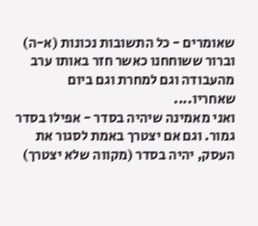שאומרים - כל התשובות נכונות (א-ה) וברור ששוחחנו כאשר חזר באותו ערב מהעבודה וגם למחרת וגם ביום שאחריו....
ואני מאמינה שיהיה בסדר - אפילו בסדר גמור. וגם אם יצטרך באמת לסגור את העסק, יהיה בסדר (מקווה שלא יצטרך)